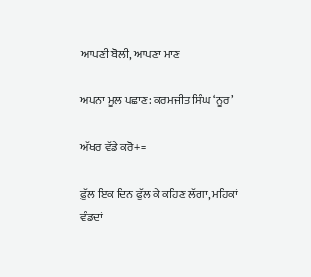ਆਪਣੀ ਬੋਲੀ, ਆਪਣਾ ਮਾਣ

ਅਪਨਾ ਮੂਲ ਪਛਾਣ: ਕਰਮਜੀਤ ਸਿੰਘ ‘ਨੂਰ’

ਅੱਖਰ ਵੱਡੇ ਕਰੋ+=

ਫ਼ੁੱਲ ਇਕ ਦਿਨ ਫੁੱਲ ਕੇ ਕਹਿਣ ਲੱਗਾ, ਮਹਿਕਾਂ ਵੰਡਦਾਂ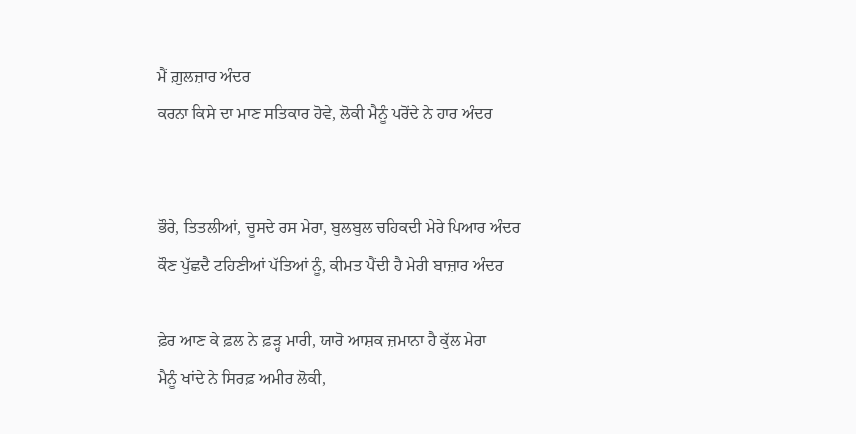ਮੈਂ ਗ਼ੁਲਜ਼ਾਰ ਅੰਦਰ
ਕਰਨਾ ਕਿਸੇ ਦਾ ਮਾਣ ਸਤਿਕਾਰ ਹੋਵੇ, ਲੋਕੀ ਮੈਨੂੰ ਪਰੋਂਦੇ ਨੇ ਹਾਰ ਅੰਦਰ


ਭੌਰੇ, ਤਿਤਲੀਆਂ, ਚੂਸਦੇ ਰਸ ਮੇਰਾ, ਬੁਲਬੁਲ ਚਹਿਕਦੀ ਮੇਰੇ ਪਿਆਰ ਅੰਦਰ
ਕੌਣ ਪੁੱਛਦੈ ਟਹਿਣੀਆਂ ਪੱਤਿਆਂ ਨੂੰ, ਕੀਮਤ ਪੈਂਦੀ ਹੈ ਮੇਰੀ ਬਾਜ਼ਾਰ ਅੰਦਰ

ਫ਼ੇਰ ਆਣ ਕੇ ਫ਼ਲ ਨੇ ਫ਼ੜ੍ਹ ਮਾਰੀ, ਯਾਰੋ ਆਸ਼ਕ ਜ਼ਮਾਨਾ ਹੈ ਕੁੱਲ ਮੇਰਾ
ਮੈਨੂੰ ਖਾਂਦੇ ਨੇ ਸਿਰਫ਼ ਅਮੀਰ ਲੋਕੀ,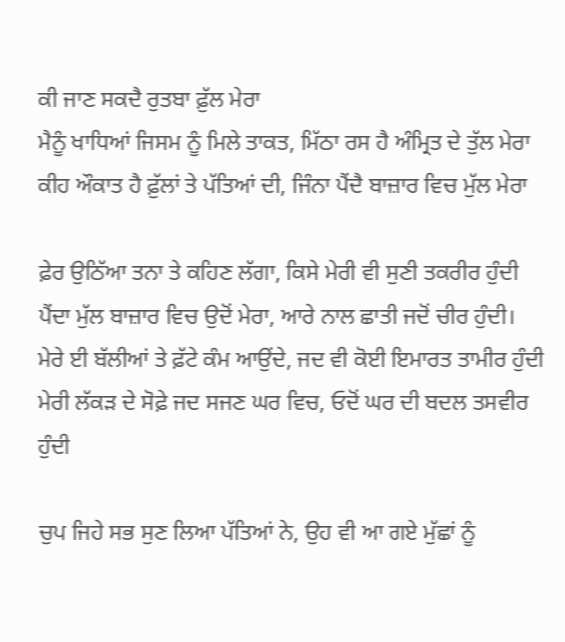ਕੀ ਜਾਣ ਸਕਦੈ ਰੁਤਬਾ ਫ਼ੁੱਲ ਮੇਰਾ
ਮੈਨੂੰ ਖਾਧਿਆਂ ਜਿਸਮ ਨੂੰ ਮਿਲੇ ਤਾਕਤ, ਮਿੱਠਾ ਰਸ ਹੈ ਅੰਮ੍ਰਿਤ ਦੇ ਤੁੱਲ ਮੇਰਾ
ਕੀਹ ਔਕਾਤ ਹੈ ਫ਼ੁੱਲਾਂ ਤੇ ਪੱਤਿਆਂ ਦੀ, ਜਿੰਨਾ ਪੈਂਦੈ ਬਾਜ਼ਾਰ ਵਿਚ ਮੁੱਲ ਮੇਰਾ

ਫ਼ੇਰ ਉਠਿੱਆ ਤਨਾ ਤੇ ਕਹਿਣ ਲੱਗਾ, ਕਿਸੇ ਮੇਰੀ ਵੀ ਸੁਣੀ ਤਕਰੀਰ ਹੁੰਦੀ
ਪੈਂਦਾ ਮੁੱਲ ਬਾਜ਼ਾਰ ਵਿਚ ਉਦੋਂ ਮੇਰਾ, ਆਰੇ ਨਾਲ ਛਾਤੀ ਜਦੋਂ ਚੀਰ ਹੁੰਦੀ।
ਮੇਰੇ ਈ ਬੱਲੀਆਂ ਤੇ ਫ਼ੱਟੇ ਕੰਮ ਆਉਂਦੇ, ਜਦ ਵੀ ਕੋਈ ਇਮਾਰਤ ਤਾਮੀਰ ਹੁੰਦੀ
ਮੇਰੀ ਲੱਕੜ ਦੇ ਸੋਫ਼ੇ ਜਦ ਸਜਣ ਘਰ ਵਿਚ, ਓਦੋਂ ਘਰ ਦੀ ਬਦਲ ਤਸਵੀਰ ਹੁੰਦੀ

ਚੁਪ ਜਿਹੇ ਸਭ ਸੁਣ ਲਿਆ ਪੱਤਿਆਂ ਨੇ, ਉਹ ਵੀ ਆ ਗਏ ਮੁੱਛਾਂ ਨੂੰ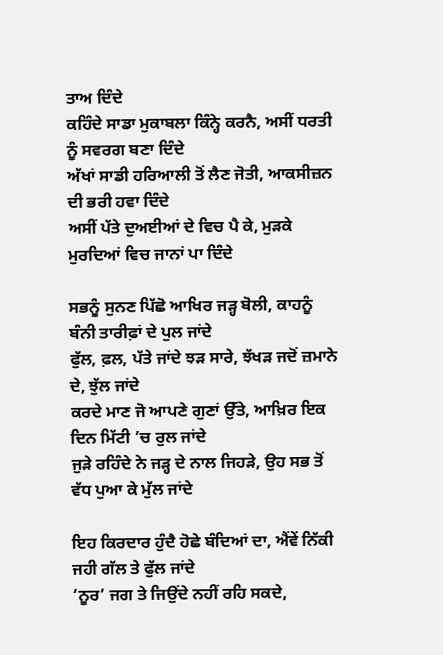ਤਾਅ ਦਿੰਦੇ
ਕਹਿੰਦੇ ਸਾਡਾ ਮੁਕਾਬਲਾ ਕਿੰਨ੍ਹੇ ਕਰਨੈ, ਅਸੀਂ ਧਰਤੀ ਨੂੰ ਸਵਰਗ ਬਣਾ ਦਿੰਦੇ
ਅੱਖਾਂ ਸਾਡੀ ਹਰਿਆਲੀ ਤੋਂ ਲੈਣ ਜੋਤੀ, ਆਕਸੀਜ਼ਨ ਦੀ ਭਰੀ ਹਵਾ ਦਿੰਦੇ
ਅਸੀਂ ਪੱਤੇ ਦੁਅਈਆਂ ਦੇ ਵਿਚ ਪੈ ਕੇ, ਮੁੜਕੇ ਮੁਰਦਿਆਂ ਵਿਚ ਜਾਨਾਂ ਪਾ ਦਿੰਦੇ

ਸਭਨੂੰ ਸੁਨਣ ਪਿੱਛੋ ਆਖਿਰ ਜੜ੍ਹ ਬੋਲੀ, ਕਾਹਨੂੰ ਬੰਨੀ ਤਾਰੀਫ਼ਾਂ ਦੇ ਪੁਲ ਜਾਂਦੇ
ਫੁੱਲ, ਫ਼ਲ, ਪੱਤੇ ਜਾਂਦੇ ਝੜ ਸਾਰੇ, ਝੱਖੜ ਜਦੋਂ ਜ਼ਮਾਨੇ ਦੇ, ਝੁੱਲ ਜਾਂਦੇ
ਕਰਦੇ ਮਾਣ ਜੋ ਆਪਣੇ ਗੁਣਾਂ ਉੱਤੇ, ਆਖ਼ਿਰ ਇਕ ਦਿਨ ਮਿੱਟੀ ’ਚ ਰੁਲ ਜਾਂਦੇ
ਜੁੜੇ ਰਹਿੰਦੇ ਨੇ ਜੜ੍ਹ ਦੇ ਨਾਲ ਜਿਹੜੇ, ਉਹ ਸਭ ਤੋਂ ਵੱਧ ਪੁਆ ਕੇ ਮੁੱਲ ਜਾਂਦੇ

ਇਹ ਕਿਰਦਾਰ ਹੁੰਦੈ ਹੋਛੇ ਬੰਦਿਆਂ ਦਾ, ਐਂਵੇਂ ਨਿੱਕੀ ਜਹੀ ਗੱਲ ਤੇ ਫੁੱਲ ਜਾਂਦੇ
‘ਨੂਰ’ ਜਗ ਤੇ ਜਿਉਂਦੇ ਨਹੀਂ ਰਹਿ ਸਕਦੇ,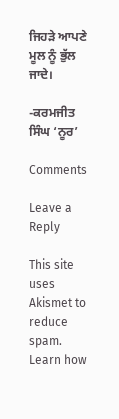ਜਿਹੜੇ ਆਪਣੇ ਮੂਲ ਨੂੰ ਭੁੱਲ ਜਾਦੇ।

-ਕਰਮਜੀਤ ਸਿੰਘ ‘ਨੂਰ’

Comments

Leave a Reply

This site uses Akismet to reduce spam. Learn how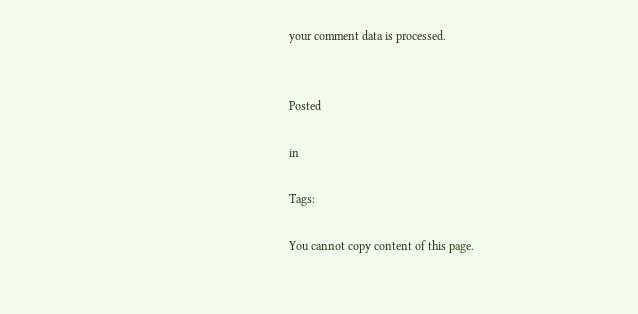your comment data is processed.


Posted

in

Tags:

You cannot copy content of this page.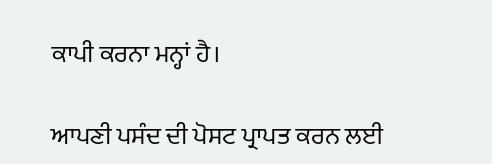ਕਾਪੀ ਕਰਨਾ ਮਨ੍ਹਾਂ ਹੈ।

ਆਪਣੀ ਪਸੰਦ ਦੀ ਪੋਸਟ ਪ੍ਰਾਪਤ ਕਰਨ ਲਈ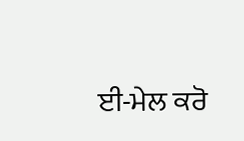ਈ-ਮੇਲ ਕਰੋ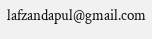lafzandapul@gmail.com